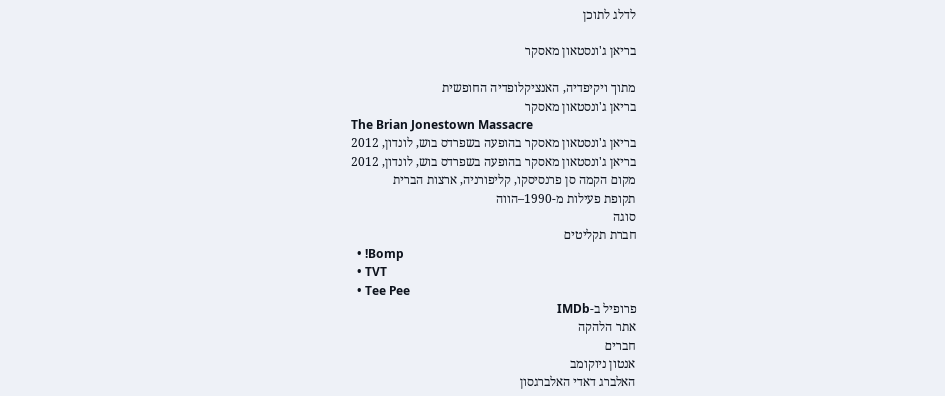לדלג לתוכן

בריאן ג'ונסטאון מאסקר

מתוך ויקיפדיה, האנציקלופדיה החופשית
בריאן ג'ונסטאון מאסקר
The Brian Jonestown Massacre
בריאן ג'ונסטאון מאסקר בהופעה בשפרדס בוש, לונדון, 2012
בריאן ג'ונסטאון מאסקר בהופעה בשפרדס בוש, לונדון, 2012
מקום הקמה סן פרנסיסקו, קליפורניה, ארצות הברית
תקופת פעילות מ-1990–הווה
סוגה
חברת תקליטים
  • !Bomp
  • TVT
  • Tee Pee
פרופיל ב-IMDb
אתר הלהקה
חברים
אנטון ניוקומב
האלברג דאדי האלברגסון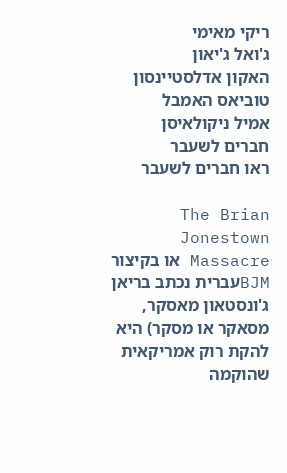ריקי מאימי
ג'ואל ג'יאון
האקון אדלסטיינסון
טוביאס האמבל
אמיל ניקולאיסן
חברים לשעבר
ראו חברים לשעבר

The Brian Jonestown Massacre או בקיצור BJMעברית נכתב בריאן ג'ונסטאון מאסקר, מסאקר או מסקר) היא להקת רוק אמריקאית שהוקמה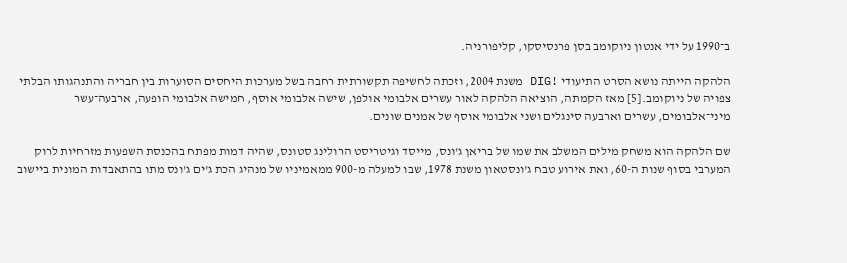ב־1990 על ידי אנטון ניוקומב בסן פרנסיסקו, קליפורניה.

הלהקה הייתה נושא הסרט התיעודי !DIG משנת 2004, וזכתה לחשיפה תקשורתית רחבה בשל מערכות היחסים הסוערות בין חבריה והתנהגותו הבלתי צפויה של ניוקומב.[5] מאז הקמתה, הוציאה הלהקה לאור עשרים אלבומי אולפן, שישה אלבומי אוסף, חמישה אלבומי הופעה, ארבעה־עשר מיני־אלבומים, עשרים וארבעה סינגלים ושני אלבומי אוסף של אמנים שונים.

שם הלהקה הוא משחק מילים המשלב את שמו של בריאן ג'ונס, מייסד וגיטריסט הרולינג סטונס, שהיה דמות מפתח בהכנסת השפעות מזרחיות לרוק המערבי בסוף שנות ה-60, ואת אירוע טבח ג'ונסטאון משנת 1978, שבו למעלה מ-900 ממאמיניו של מנהיג הכת ג'ים ג'ונס מתו בהתאבדות המונית ביישוב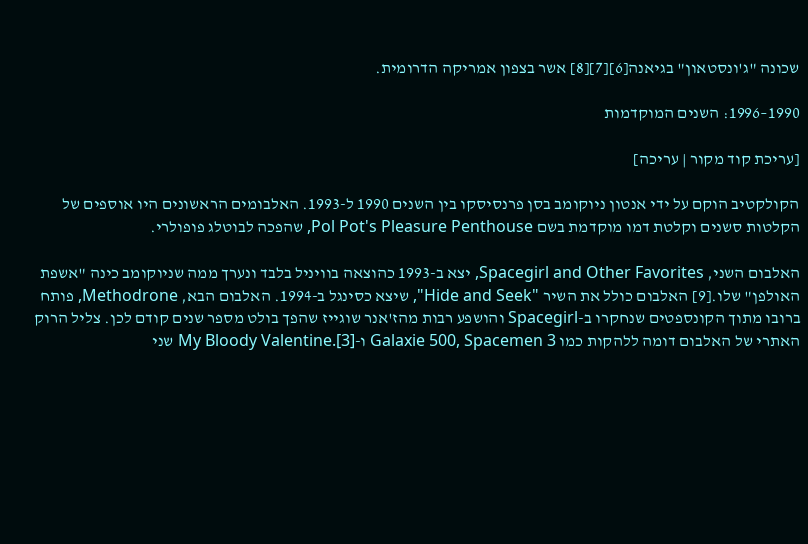שכונה "ג'ונסטאון" בגיאנה[6][7][8] אשר בצפון אמריקה הדרומית.

1990–1996: השנים המוקדמות

[עריכת קוד מקור | עריכה]

הקולקטיב הוקם על ידי אנטון ניוקומב בסן פרנסיסקו בין השנים 1990 ל-1993. האלבומים הראשונים היו אוספים של הקלטות סשנים וקלטת דמו מוקדמת בשם Pol Pot's Pleasure Penthouse, שהפכה לבוטלג פופולרי.

האלבום השני, Spacegirl and Other Favorites, יצא ב-1993 כהוצאה בוויניל בלבד ונערך ממה שניוקומב כינה "אשפת האולפן" שלו.[9] האלבום כולל את השיר "Hide and Seek", שיצא כסינגל ב-1994. האלבום הבא, Methodrone, פותח ברובו מתוך הקונספטים שנחקרו ב-Spacegirl והושפע רבות מהז'אנר שוגייז שהפך בולט מספר שנים קודם לכן. צליל הרוק האתרי של האלבום דומה ללהקות כמו Galaxie 500, Spacemen 3 ו-My Bloody Valentine.[3] שני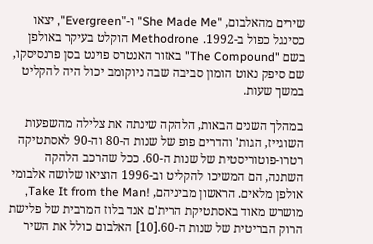שירים מהאלבום, "She Made Me" ו-"Evergreen", יצאו כסינגל כפול ב-1992. Methodrone הוקלט בעיקר באולפן בשם "The Compound" באזור האנטרס פוינט בסן פרנסיסקו, שם סיפק נאוט הומון סביבה שבה ניוקומב יכול היה להקליט במשך שעות.

במהלך השנים הבאות, הלהקה שינתה את צלילה מהשפעות השוגייז, הגות' והדרים פופ של שנות ה-80 וה-90 לאסתטיקה רטרו-פוטוריסטית של שנות ה-60. ככל שהרכב הלהקה השתנה, הם המשיכו להקליט וב-1996 הוציאו שלושה אלבומי אולפן מלאים. הראשון מביניהם, !Take It from the Man, מושרש מאוד באסתטיקת הרית'ם אנד בלוז המרבית של פלישת הרוק הבריטית של שנות ה-60.[10] האלבום כולל את השיר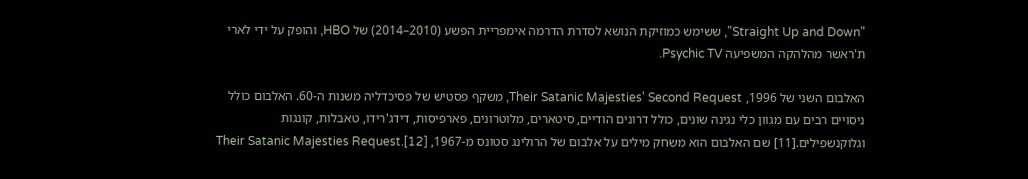"Straight Up and Down", ששימש כמוזיקת הנושא לסדרת הדרמה אימפריית הפשע (2010–2014) של HBO, והופק על ידי לארי ת'ראשר מהלהקה המשפיעה Psychic TV.

האלבום השני של 1996, Their Satanic Majesties' Second Request, משקף פסטיש של פסיכדליה משנות ה-60. האלבום כולל ניסויים רבים עם מגוון כלי נגינה שונים, כולל דרונים הודיים, סיטארים, מלוטרונים, פארפיסות, דידג'רידו, טאבלות, קונגות וגלוקנשפילים.[11] שם האלבום הוא משחק מילים על אלבום של הרולינג סטונס מ-1967, Their Satanic Majesties Request.[12]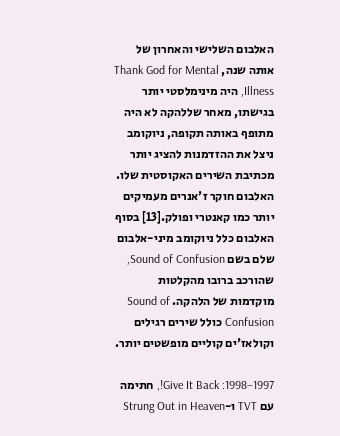האלבום השלישי והאחרון של אותה שנה, Thank God for Mental Illness, היה מינימלסטי יותר בגישתו, מאחר שללהקה לא היה מתופף באותה תקופה, ניוקומב ניצל את ההזדמנות להציג יותר מכתיבת השירים האקוסטית שלו. האלבום חוקר ז'אנרים מעמיקים יותר כמו קאנטרי ופולק.[13] בסוף האלבום כלל ניוקומב מיני-אלבום שלם בשם Sound of Confusion, שהורכב ברובו מהקלטות מוקדמות של הלהקה. Sound of Confusion כולל שירים רגילים וקולאז'ים קוליים מופשטים יותר.

1997–1998: Give It Back!, חתימה עם TVT ו-Strung Out in Heaven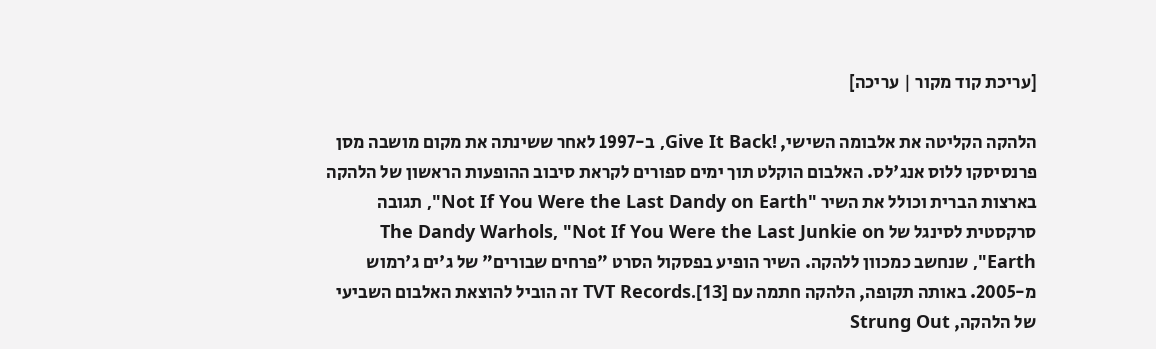[עריכת קוד מקור | עריכה]

הלהקה הקליטה את אלבומה השישי, !Give It Back, ב-1997 לאחר ששינתה את מקום מושבה מסן פרנסיסקו ללוס אנג'לס. האלבום הוקלט תוך ימים ספורים לקראת סיבוב ההופעות הראשון של הלהקה בארצות הברית וכולל את השיר "Not If You Were the Last Dandy on Earth", תגובה סרקסטית לסינגל של The Dandy Warhols, "Not If You Were the Last Junkie on Earth", שנחשב כמכוון ללהקה. השיר הופיע בפסקול הסרט "פרחים שבורים" של ג'ים ג'רמוש מ-2005. באותה תקופה, הלהקה חתמה עם TVT Records.[13] זה הוביל להוצאת האלבום השביעי של הלהקה, Strung Out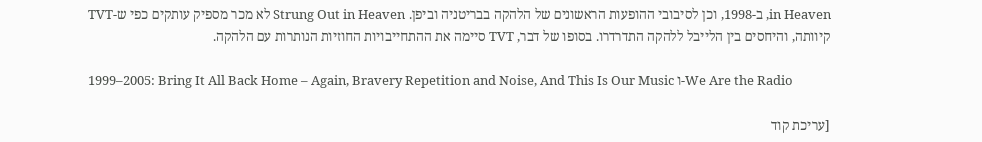in Heaven, ב-1998, וכן לסיבובי ההופעות הראשונים של הלהקה בבריטניה וביפן. Strung Out in Heaven לא מכר מספיק עותקים כפי ש-TVT קיוותה, והיחסים בין הלייבל ללהקה התדרדרו. בסופו של דבר, TVT סיימה את ההתחייבויות החוזיות הנותרות עם הלהקה.

1999–2005: Bring It All Back Home – Again, Bravery Repetition and Noise, And This Is Our Music ו-We Are the Radio

[עריכת קוד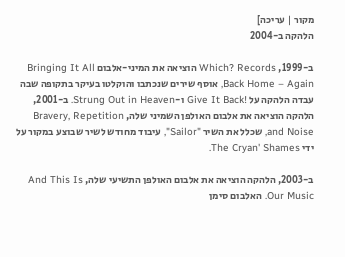מקור | עריכה]
הלהקה ב-2004

ב-1999, Which? Records הוציאה את המיני-אלבום Bringing It All Back Home – Again, אוסף שירים שנכתבו והוקלטו בעיקר בתקופה שבה עבדה הלהקה על !Give It Back ו-Strung Out in Heaven. ב-2001, הלהקה הוציאה את אלבום האולפן השמיני שלה, Bravery, Repetition and Noise, שכלל את השיר "Sailor", עיבוד מחודש לשיר שבוצע במקור על ידי The Cryan' Shames.

ב-2003, הלהקה הוציאה את אלבום האולפן התשיעי שלה, And This Is Our Music. האלבום סימן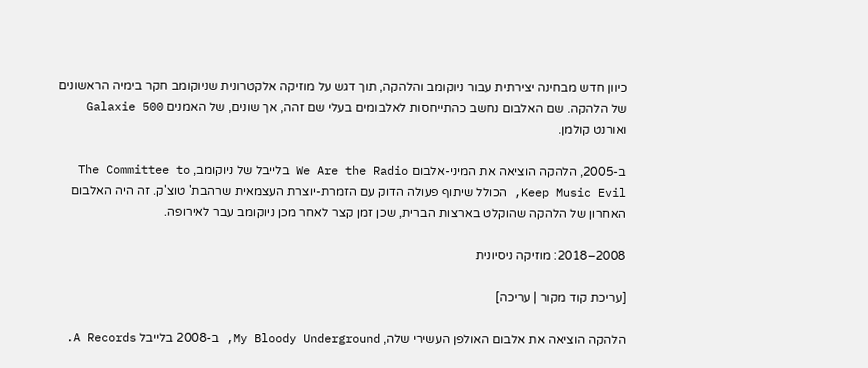כיוון חדש מבחינה יצירתית עבור ניוקומב והלהקה, תוך דגש על מוזיקה אלקטרונית שניוקומב חקר בימיה הראשונים של הלהקה. שם האלבום נחשב כהתייחסות לאלבומים בעלי שם זהה, אך שונים, של האמנים Galaxie 500 ואורנט קולמן.

ב-2005, הלהקה הוציאה את המיני-אלבום We Are the Radio בלייבל של ניוקומב, The Committee to Keep Music Evil, הכולל שיתוף פעולה הדוק עם הזמרת-יוצרת העצמאית שרהבת' טוצ'ק. זה היה האלבום האחרון של הלהקה שהוקלט בארצות הברית, שכן זמן קצר לאחר מכן ניוקומב עבר לאירופה.

2008–2018: מוזיקה ניסיונית

[עריכת קוד מקור | עריכה]

הלהקה הוציאה את אלבום האולפן העשירי שלה, My Bloody Underground, ב-2008 בלייבל A Records.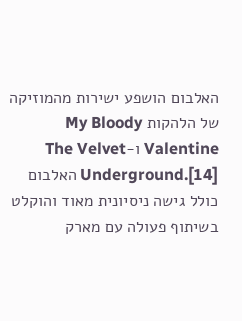האלבום הושפע ישירות מהמוזיקה של הלהקות My Bloody Valentine ו-The Velvet Underground.[14] האלבום כולל גישה ניסיונית מאוד והוקלט בשיתוף פעולה עם מארק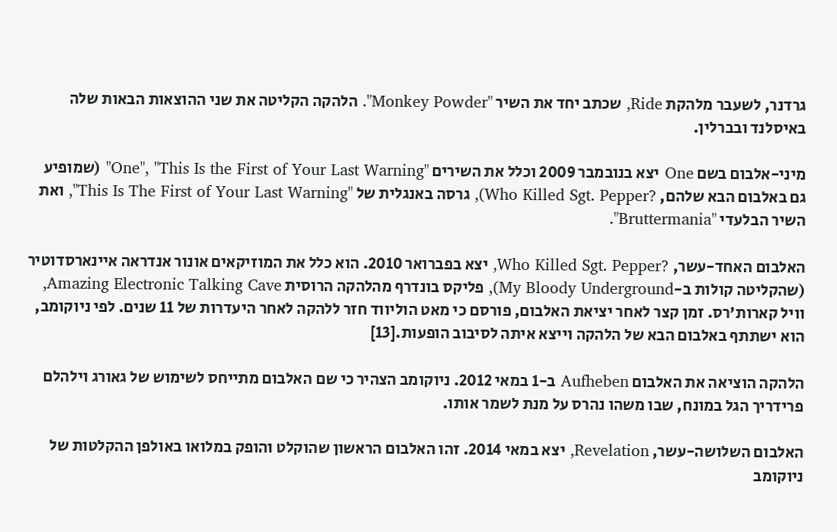גרדנר, לשעבר מלהקת Ride, שכתב יחד את השיר "Monkey Powder". הלהקה הקליטה את שני ההוצאות הבאות שלה באיסלנד ובברלין.

מיני-אלבום בשם One יצא בנובמבר 2009 וכלל את השירים "One", "This Is the First of Your Last Warning" (שמופיע גם באלבום הבא שלהם, ?Who Killed Sgt. Pepper), גרסה באנגלית של "This Is The First of Your Last Warning", ואת השיר הבלעדי "Bruttermania".

האלבום האחד-עשר, ?Who Killed Sgt. Pepper, יצא בפברואר 2010. הוא כלל את המוזיקאים אונור אנדראה איינארסדוטיר (שהקליטה קולות ב-My Bloody Underground), פליקס בונדרף מהלהקה הרוסית Amazing Electronic Talking Cave, וויל קארות'רס. זמן קצר לאחר יציאת האלבום, פורסם כי מאט הוליווד חזר ללהקה לאחר היעדרות של 11 שנים. לפי ניוקומב, הוא ישתתף באלבום הבא של הלהקה וייצא איתה לסיבוב הופעות.[13]

הלהקה הוציאה את האלבום Aufheben ב-1 במאי 2012. ניוקומב הצהיר כי שם האלבום מתייחס לשימוש של גאורג וילהלם פרידריך הגל במונח, שבו משהו נהרס על מנת לשמר אותו.

האלבום השלושה-עשר, Revelation, יצא במאי 2014. זהו האלבום הראשון שהוקלט והופק במלואו באולפן ההקלטות של ניוקומב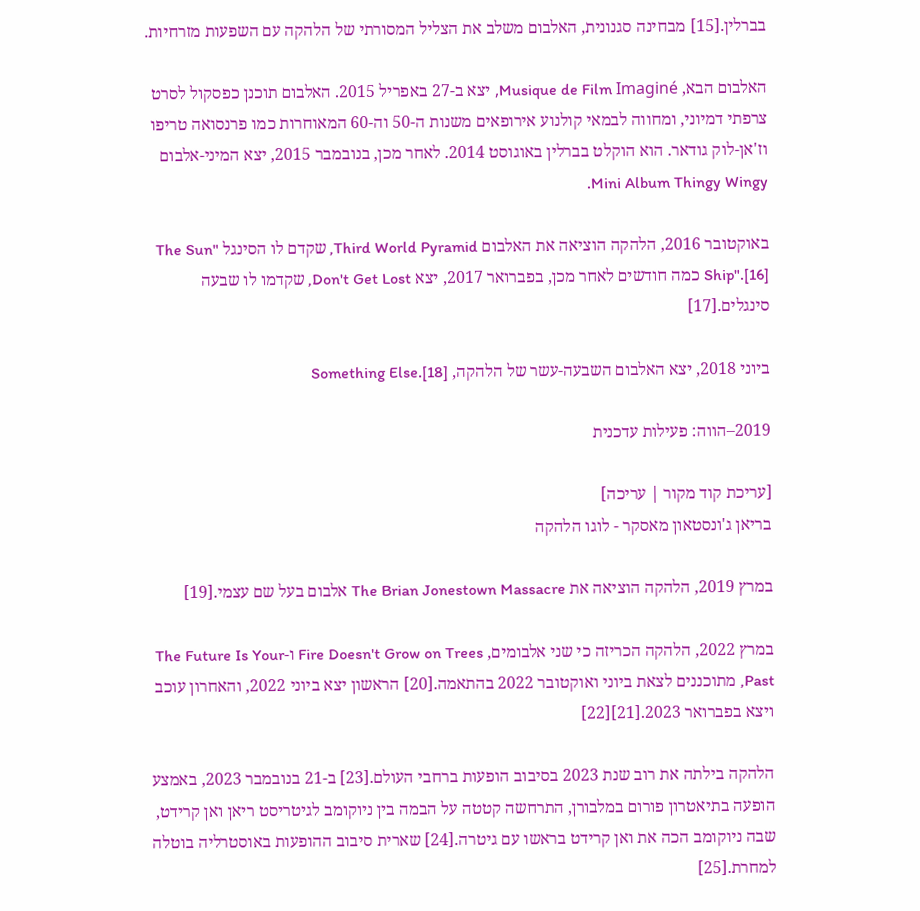בברלין.[15] מבחינה סגנונית, האלבום משלב את הצליל המסורתי של הלהקה עם השפעות מזרחיות.

האלבום הבא, Musique de Film Imaginé, יצא ב-27 באפריל 2015. האלבום תוכנן כפסקול לסרט צרפתי דמיוני, ומחווה לבמאי קולנוע אירופאים משנות ה-50 וה-60 המאוחרות כמו פרנסואה טריפו וז'אן-לוק גודאר. הוא הוקלט בברלין באוגוסט 2014. לאחר מכן, בנובמבר 2015, יצא המיני-אלבום Mini Album Thingy Wingy.

באוקטובר 2016, הלהקה הוציאה את האלבום Third World Pyramid, שקדם לו הסינגל "The Sun Ship".[16] כמה חודשים לאחר מכן, בפברואר 2017, יצא Don't Get Lost, שקדמו לו שבעה סינגלים.[17]

ביוני 2018, יצא האלבום השבעה-עשר של הלהקה, Something Else.[18]

2019–הווה: פעילות עדכנית

[עריכת קוד מקור | עריכה]
בריאן ג'ונסטאון מאסקר - לוגו הלהקה

במרץ 2019, הלהקה הוציאה את The Brian Jonestown Massacre אלבום בעל שם עצמי.[19]

במרץ 2022, הלהקה הכריזה כי שני אלבומים, Fire Doesn't Grow on Trees ו-The Future Is Your Past, מתוכננים לצאת ביוני ואוקטובר 2022 בהתאמה.[20] הראשון יצא ביוני 2022, והאחרון עוכב ויצא בפברואר 2023.[21][22]

הלהקה בילתה את רוב שנת 2023 בסיבוב הופעות ברחבי העולם.[23] ב-21 בנובמבר 2023, באמצע הופעה בתיאטרון פורום במלבורן, התרחשה קטטה על הבמה בין ניוקומב לגיטריסט ריאן ואן קרידט, שבה ניוקומב הכה את ואן קרידט בראשו עם גיטרה.[24] שארית סיבוב ההופעות באוסטרליה בוטלה למחרת.[25]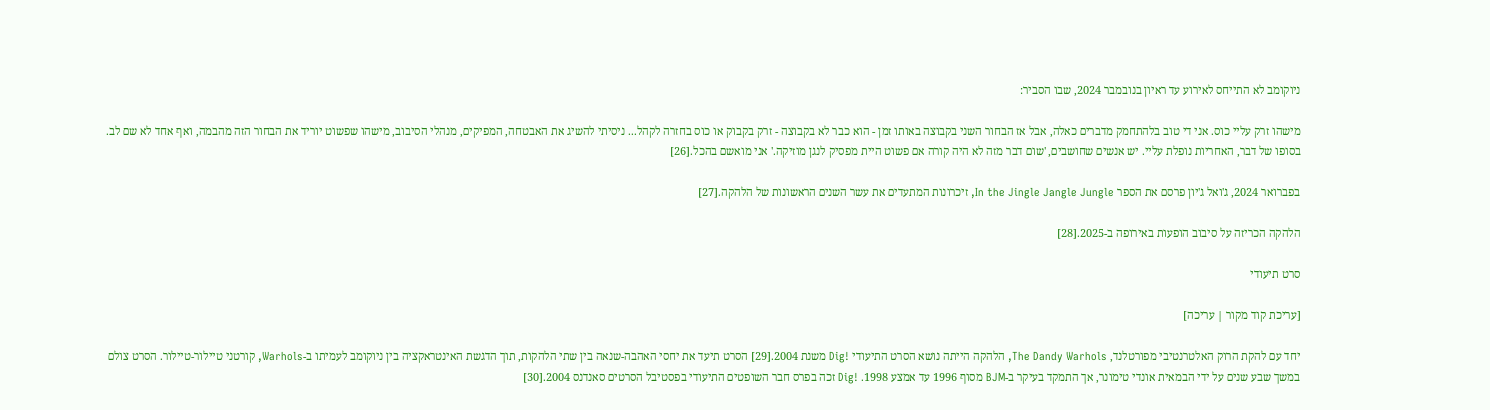ניוקומב לא התייחס לאירוע עד ראיון בנובמבר 2024, שבו הסביר:

מישהו זרק עליי כוס. אני די טוב בלהתחמק מדברים כאלה, אבל אז הבחור השני בקבוצה באותו זמן - הוא כבר לא בקבוצה - זרק בקבוק או כוס בחזרה לקהל... ניסיתי להשיג את האבטחה, המפיקים, מנהלי הסיבוב, מישהו שפשוט יוריד את הבחור הזה מהבמה, ואף אחד לא שם לב. בסופו של דבר, האחריות נופלת עליי. יש אנשים שחושבים, 'שום דבר מזה לא היה קורה אם פשוט היית מפסיק לנגן מוזיקה.' אני מואשם בהכל.[26]

בפברואר 2024, ג'ואל ג'יון פרסם את הספר In the Jingle Jangle Jungle, זיכרונות המתעדים את עשר השנים הראשונות של הלהקה.[27]

הלהקה הכריזה על סיבוב הופעות באירופה ב-2025.[28]

סרט תיעודי

[עריכת קוד מקור | עריכה]

יחד עם להקת הרוק האלטרנטיבי מפורטלנד, The Dandy Warhols, הלהקה הייתה נושא הסרט התיעודי !Dig משנת 2004.[29] הסרט תיעד את יחסי האהבה-שנאה בין שתי הלהקות, תוך הדגשת האינטראקציה בין ניוקומב לעמיתו ב-Warhols, קורטני טיילור-טיילור. הסרט צולם במשך שבע שנים על ידי הבמאית אונדי טימונר, אך התמקד בעיקר ב-BJM מסוף 1996 עד אמצע 1998. !Dig זכה בפרס חבר השופטים התיעודי בפסטיבל הסרטים סאנדנס 2004.[30]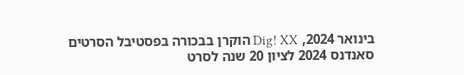בינואר 2024, Dig! XX הוקרן בבכורה בפסטיבל הסרטים סאנדנס 2024 לציון 20 שנה לסרט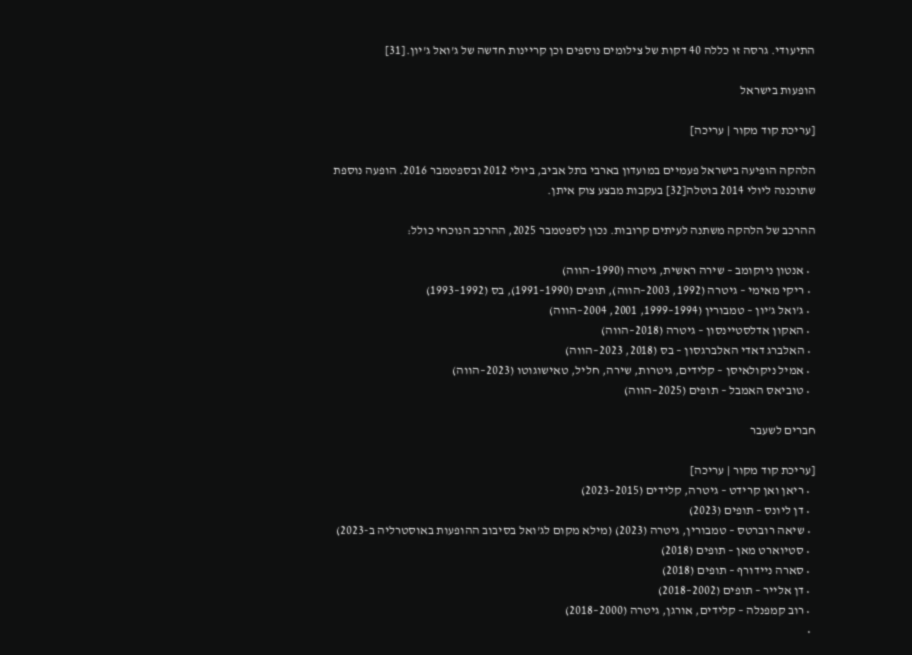התיעודי. גרסה זו כללה 40 דקות של צילומים נוספים וכן קריינות חדשה של ג'ואל ג'יון.[31]

הופעות בישראל

[עריכת קוד מקור | עריכה]

הלהקה הופיעה בישראל פעמיים במועדון בארבי בתל אביב, ביולי 2012 ובספטמבר 2016. הופעה נוספת שתוכננה ליולי 2014 בוטלה[32] בעקבות מבצע צוק איתן.

ההרכב של הלהקה משתנה לעיתים קרובות. נכון לספטמבר 2025, ההרכב הנוכחי כולל:

  • אנטון ניוקומב – שירה ראשית, גיטרה (1990–הווה)
  • ריקי מאימי – גיטרה (1992, 2003–הווה), תופים (1990–1991), בס (1992–1993)
  • ג'ואל ג'יון – טמבורין (1994–1999, 2001, 2004–הווה)
  • האקון אדלסטיינסון – גיטרה (2018–הווה)
  • האלברג דאדי האלברגסון – בס (2018, 2023–הווה)
  • אמיל ניקולאיסן – קלידים, גיטרות, שירה, חליל, טאישוגוטו (2023–הווה)
  • טוביאס האמבל – תופים (2025–הווה)

חברים לשעבר

[עריכת קוד מקור | עריכה]
  • ריאן ואן קרידט – גיטרה, קלידים (2015–2023)
  • דן ליונס – תופים (2023)
  • שיאה רוברטס – טמבורין, גיטרה (2023) (מילא מקום לג'ואל בסיבוב ההופעות באוסטרליה ב-2023)
  • סטיוארט מאן – תופים (2018)
  • סארה ניידורף – תופים (2018)
  • דן אלייר – תופים (2002–2018)
  • רוב קמפנלה – קלידים, אורגן, גיטרה (2000–2018)
  •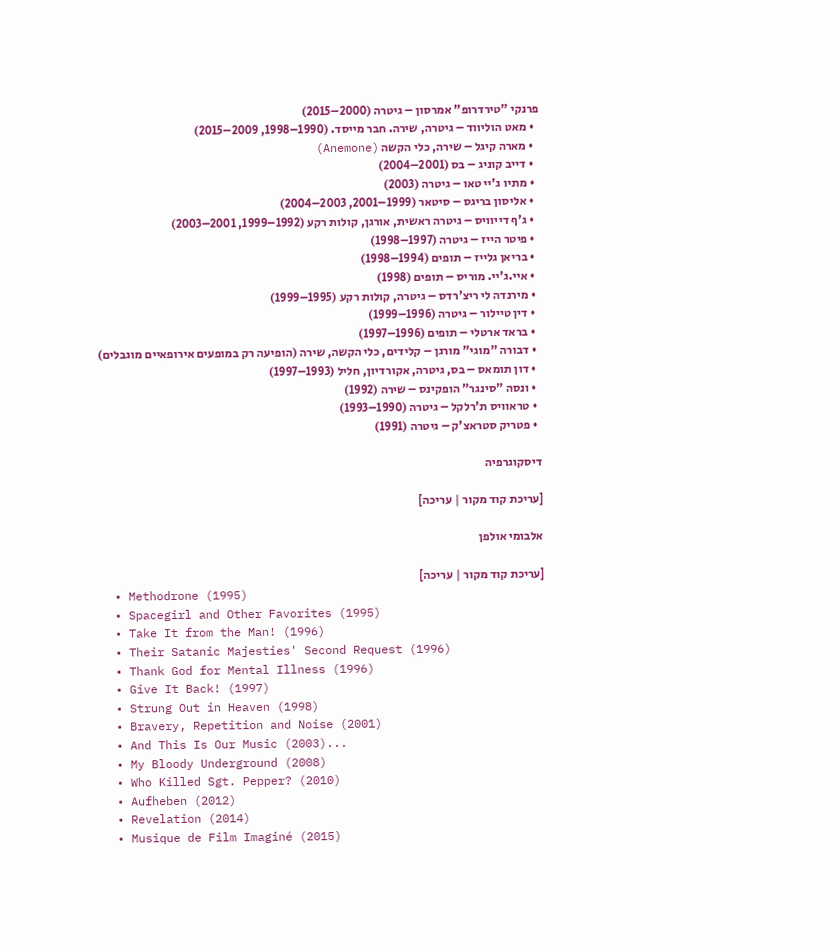פרנקי "טירדרופ" אמרסון – גיטרה (2000–2015)
  • מאט הוליווד – גיטרה, שירה. חבר מייסד. (1990–1998, 2009–2015)
  • מארה קיגל – שירה, כלי הקשה (Anemone)
  • דייב קוניג – בס (2001–2004)
  • מתיו ג'יי טאו – גיטרה (2003)
  • אליסון בריגס – סיטאר (1999–2001, 2003–2004)
  • ג'ף דייוויס – גיטרה ראשית, אורגן, קולות רקע (1992–1999, 2001–2003)
  • פיטר הייז – גיטרה (1997–1998)
  • בריאן גלייז – תופים (1994–1998)
  • איי.ג'יי. מוריס – תופים (1998)
  • מירנדה לי ריצ'רדס – גיטרה, קולות רקע (1995–1999)
  • דין טיילור – גיטרה (1996–1999)
  • בראד ארטלי – תופים (1996–1997)
  • דבורה "מוגי" מורגן – קלידים, כלי הקשה, שירה (הופיעה רק במופעים אירופאיים מוגבלים)
  • דון תומאס – בס, גיטרה, אקורדיון, חליל (1993–1997)
  • ונסה "סינגר" הופקינס – שירה (1992)
  • טראוויס ת'רלקל – גיטרה (1990–1993)
  • פטריק סטראצ'ק – גיטרה (1991)

דיסקוגרפיה

[עריכת קוד מקור | עריכה]

אלבומי אולפן

[עריכת קוד מקור | עריכה]
  • Methodrone (1995)
  • Spacegirl and Other Favorites (1995)
  • Take It from the Man! (1996)
  • Their Satanic Majesties' Second Request (1996)
  • Thank God for Mental Illness (1996)
  • Give It Back! (1997)
  • Strung Out in Heaven (1998)
  • Bravery, Repetition and Noise (2001)
  • And This Is Our Music (2003)...
  • My Bloody Underground (2008)
  • Who Killed Sgt. Pepper? (2010)
  • Aufheben (2012)
  • Revelation (2014)
  • Musique de Film Imaginé (2015)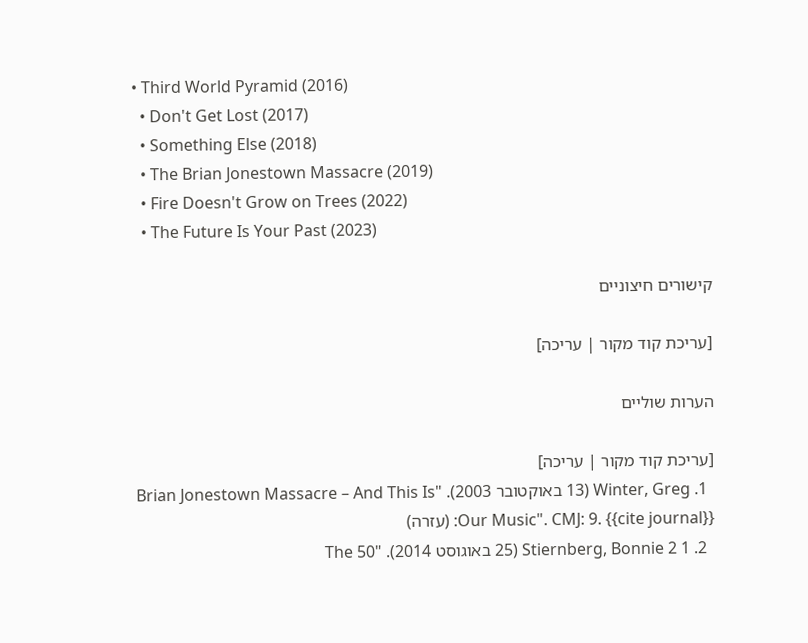• Third World Pyramid (2016)
  • Don't Get Lost (2017)
  • Something Else (2018)
  • The Brian Jonestown Massacre (2019)
  • Fire Doesn't Grow on Trees (2022)
  • The Future Is Your Past (2023)

קישורים חיצוניים

[עריכת קוד מקור | עריכה]

הערות שוליים

[עריכת קוד מקור | עריכה]
  1. Winter, Greg (13 באוקטובר 2003). "Brian Jonestown Massacre – And This Is Our Music". CMJ: 9. {{cite journal}}: (עזרה)
  2. 1 2 Stiernberg, Bonnie (25 באוגוסט 2014). "The 50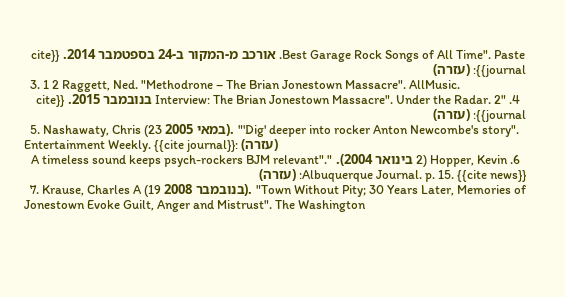Best Garage Rock Songs of All Time". Paste. אורכב מ-המקור ב-24 בספטמבר 2014. {{cite journal}}: (עזרה)
  3. 1 2 Raggett, Ned. "Methodrone – The Brian Jonestown Massacre". AllMusic.
  4. "Interview: The Brian Jonestown Massacre". Under the Radar. 2 בנובמבר 2015. {{cite journal}}: (עזרה)
  5. Nashawaty, Chris (23 במאי 2005). "'Dig' deeper into rocker Anton Newcombe's story". Entertainment Weekly. {{cite journal}}: (עזרה)
  6. Hopper, Kevin (2 בינואר 2004). "A timeless sound keeps psych-rockers BJM relevant". Albuquerque Journal. p. 15. {{cite news}}: (עזרה)
  7. Krause, Charles A (19 בנובמבר 2008). "Town Without Pity; 30 Years Later, Memories of Jonestown Evoke Guilt, Anger and Mistrust". The Washington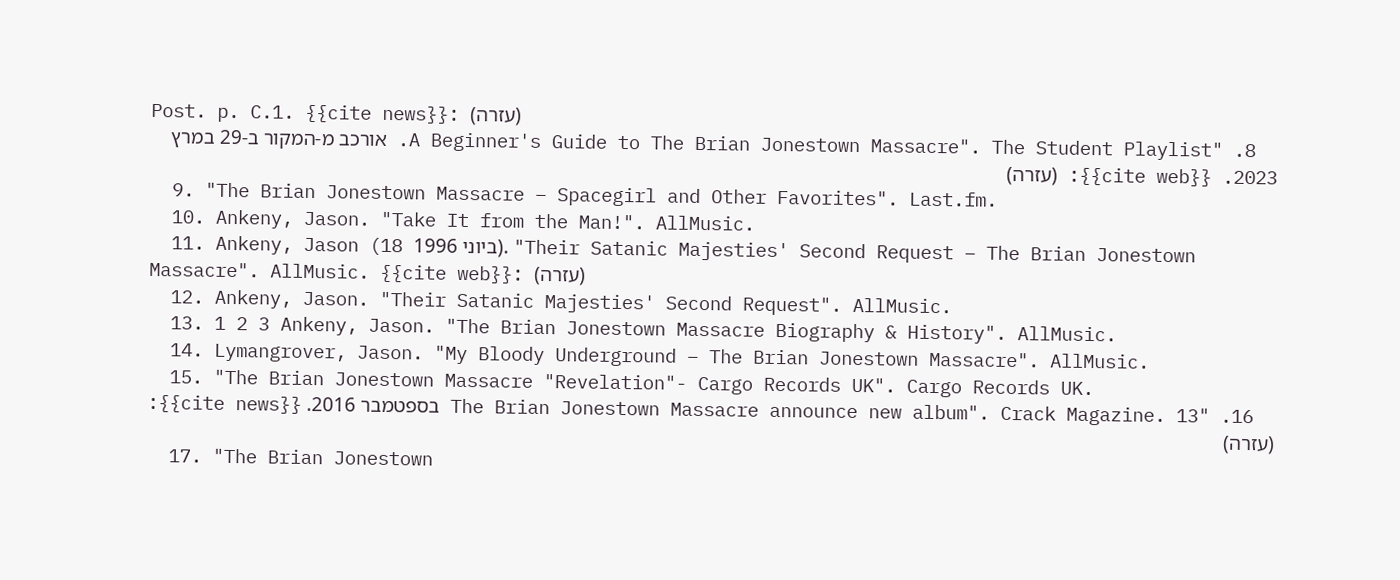Post. p. C.1. {{cite news}}: (עזרה)
  8. "A Beginner's Guide to The Brian Jonestown Massacre". The Student Playlist. אורכב מ-המקור ב-29 במרץ 2023. {{cite web}}: (עזרה)
  9. "The Brian Jonestown Massacre – Spacegirl and Other Favorites". Last.fm.
  10. Ankeny, Jason. "Take It from the Man!". AllMusic.
  11. Ankeny, Jason (18 ביוני 1996). "Their Satanic Majesties' Second Request – The Brian Jonestown Massacre". AllMusic. {{cite web}}: (עזרה)
  12. Ankeny, Jason. "Their Satanic Majesties' Second Request". AllMusic.
  13. 1 2 3 Ankeny, Jason. "The Brian Jonestown Massacre Biography & History". AllMusic.
  14. Lymangrover, Jason. "My Bloody Underground – The Brian Jonestown Massacre". AllMusic.
  15. "The Brian Jonestown Massacre "Revelation"- Cargo Records UK". Cargo Records UK.
  16. "The Brian Jonestown Massacre announce new album". Crack Magazine. 13 בספטמבר 2016. {{cite news}}: (עזרה)
  17. "The Brian Jonestown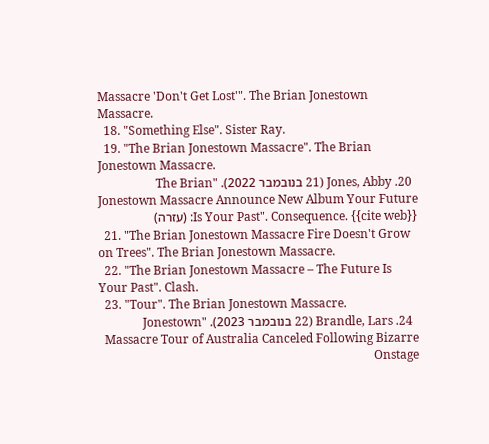Massacre 'Don't Get Lost'". The Brian Jonestown Massacre.
  18. "Something Else". Sister Ray.
  19. "The Brian Jonestown Massacre". The Brian Jonestown Massacre.
  20. Jones, Abby (21 בנובמבר 2022). "The Brian Jonestown Massacre Announce New Album Your Future Is Your Past". Consequence. {{cite web}}: (עזרה)
  21. "The Brian Jonestown Massacre Fire Doesn't Grow on Trees". The Brian Jonestown Massacre.
  22. "The Brian Jonestown Massacre – The Future Is Your Past". Clash.
  23. "Tour". The Brian Jonestown Massacre.
  24. Brandle, Lars (22 בנובמבר 2023). "Jonestown Massacre Tour of Australia Canceled Following Bizarre Onstage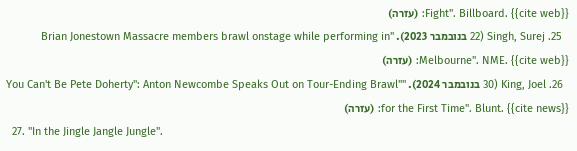Fight". Billboard. {{cite web}}: (עזרה)
  25. Singh, Surej (22 בנובמבר 2023). "Brian Jonestown Massacre members brawl onstage while performing in Melbourne". NME. {{cite web}}: (עזרה)
  26. King, Joel (30 בנובמבר 2024). ""You Can't Be Pete Doherty": Anton Newcombe Speaks Out on Tour-Ending Brawl for the First Time". Blunt. {{cite news}}: (עזרה)
  27. "In the Jingle Jangle Jungle".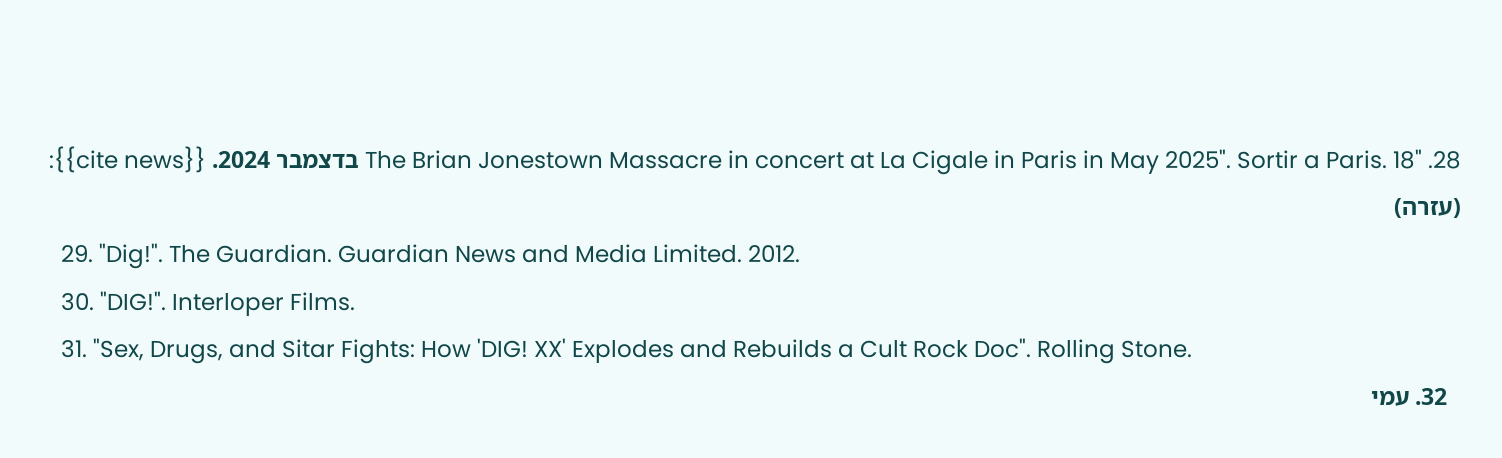28. "The Brian Jonestown Massacre in concert at La Cigale in Paris in May 2025". Sortir a Paris. 18 בדצמבר 2024. {{cite news}}: (עזרה)
  29. "Dig!". The Guardian. Guardian News and Media Limited. 2012.
  30. "DIG!". Interloper Films.
  31. "Sex, Drugs, and Sitar Fights: How 'DIG! XX' Explodes and Rebuilds a Cult Rock Doc". Rolling Stone.
  32. עמי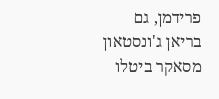פרידמן, גם בריאן ג'ונסטאון מסאקר ביטלו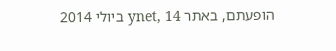הופעתם, באתר ynet, 14 ביולי 2014